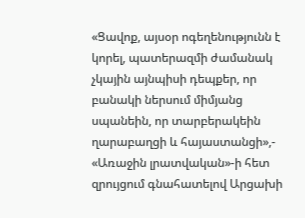«Ցավոք, այսօր ոգեղենությունն է կորել, պատերազմի ժամանակ չկային այնպիսի դեպքեր, որ բանակի ներսում միմյանց սպանեին, որ տարբերակեին ղարաբաղցի և հայաստանցի»,- «Առաջին լրատվական»-ի հետ զրույցում գնահատելով Արցախի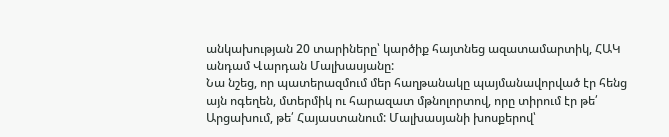անկախության 20 տարիները՝ կարծիք հայտնեց ազատամարտիկ, ՀԱԿ անդամ Վարդան Մալխասյանը:
Նա նշեց, որ պատերազմում մեր հաղթանակը պայմանավորված էր հենց այն ոգեղեն, մտերմիկ ու հարազատ մթնոլորտով, որը տիրում էր թե՛ Արցախում, թե՛ Հայաստանում: Մալխասյանի խոսքերով՝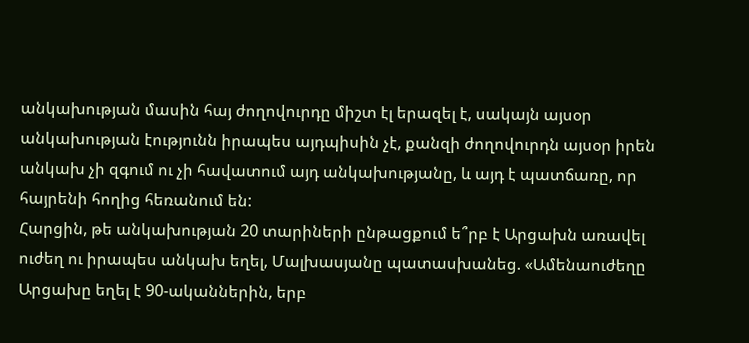անկախության մասին հայ ժողովուրդը միշտ էլ երազել է, սակայն այսօր անկախության էությունն իրապես այդպիսին չէ, քանզի ժողովուրդն այսօր իրեն անկախ չի զգում ու չի հավատում այդ անկախությանը, և այդ է պատճառը, որ հայրենի հողից հեռանում են:
Հարցին, թե անկախության 20 տարիների ընթացքում ե՞րբ է Արցախն առավել ուժեղ ու իրապես անկախ եղել, Մալխասյանը պատասխանեց. «Ամենաուժեղը Արցախը եղել է 90-ականներին, երբ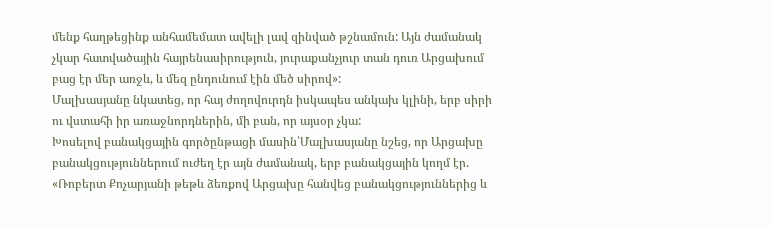մենք հաղթեցինք անհամեմատ ավելի լավ զինված թշնամուն: Այն ժամանակ չկար հատվածային հայրենասիրություն, յուրաքանչյուր տան դուռ Արցախում բաց էր մեր առջև, և մեզ ընդունում էին մեծ սիրով»:
Մալխասյանը նկատեց, որ հայ ժողովուրդն իսկապես անկախ կլինի, երբ սիրի ու վստահի իր առաջնորդներին, մի բան, որ այսօր չկա:
Խոսելով բանակցային գործընթացի մասին՝Մալխասյանը նշեց, որ Արցախը բանակցություններում ուժեղ էր այն ժամանակ, երբ բանակցային կողմ էր. «Ռոբերտ Քոչարյանի թեթև ձեռքով Արցախը հանվեց բանակցություններից և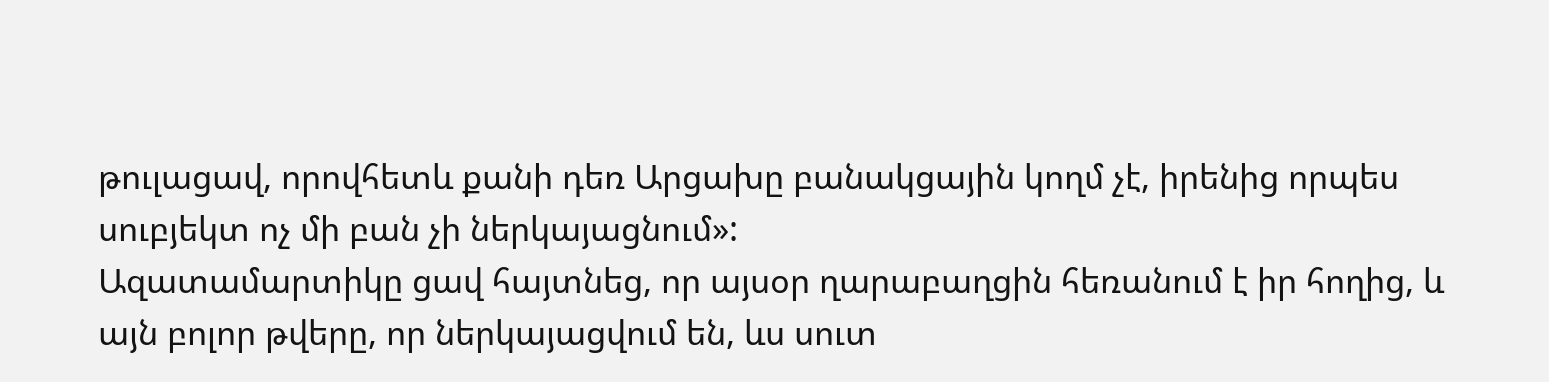թուլացավ, որովհետև քանի դեռ Արցախը բանակցային կողմ չէ, իրենից որպես սուբյեկտ ոչ մի բան չի ներկայացնում»:
Ազատամարտիկը ցավ հայտնեց, որ այսօր ղարաբաղցին հեռանում է իր հողից, և այն բոլոր թվերը, որ ներկայացվում են, ևս սուտ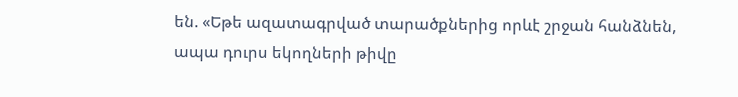են. «Եթե ազատագրված տարածքներից որևէ շրջան հանձնեն, ապա դուրս եկողների թիվը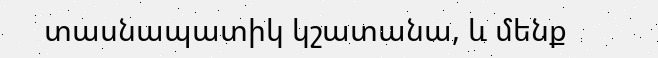տասնապատիկ կշատանա, և մենք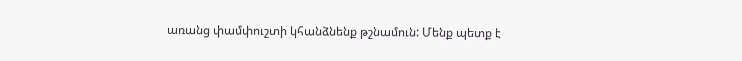առանց փամփուշտի կհանձնենք թշնամուն: Մենք պետք է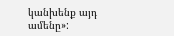կանխենք այդ ամենը»: